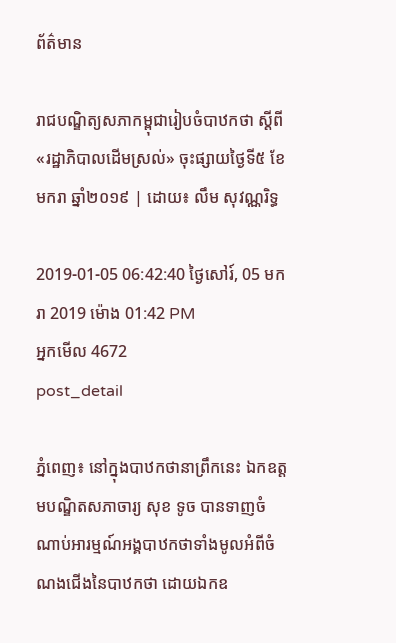ព័ត៌មាន

រាជបណ្ឌិត្យសភាកម្ពុជារៀបចំបាឋកថា ស្ដីពី «រដ្ឋាភិបាលដើមស្រល់» ចុះផ្សាយថ្ងៃទី៥ ខែមករា ឆ្នាំ២០១៩ | ដោយ៖ លឹម សុវណ្ណរិទ្ធ

2019-01-05 06:42:40 ថ្ងៃសៅរ៍, 05 មករា 2019 ម៉ោង 01:42 PM
អ្នកមើល 4672
post_detail

ភ្នំពេញ៖ នៅក្នុងបាឋកថានាព្រឹកនេះ ឯកឧត្ដមបណ្ឌិតសភាចារ្យ សុខ ទូច បានទាញចំណាប់អារម្មណ៍អង្គបាឋកថាទាំងមូលអំពីចំណងជើងនៃបាឋកថា ដោយឯកឧ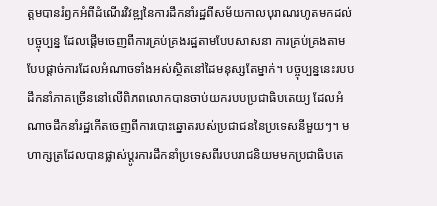ត្ដមបានរំឭកអំពីដំណើរវិវឌ្ឍនៃការដឹកនាំរដ្ឋពីសម័យកាលបុរាណរហូតមកដល់បច្ចុប្បន្ន ដែលផ្ដើមចេញពីការគ្រប់គ្រងរដ្ឋតាមបែបសាសនា ការគ្រប់គ្រងតាមបែបផ្ដាច់ការដែលអំណាចទាំងអស់ស្ថិតនៅដៃមនុស្សតែម្នាក់។ បច្ចុប្បន្ននេះរបបដឹកនាំភាគច្រើននៅលើពិភពលោកបានចាប់យករបបប្រជាធិបតេយ្យ ដែលអំណាចដឹកនាំរដ្ឋកើតចេញពីការបោះឆ្នោតរបស់ប្រជាជននៃប្រទេសនីមួយៗ។ មហាក្សត្រដែលបានផ្លាស់ប្ដូរការដឹកនាំប្រទេសពីរបបរាជនិយមមកប្រជាធិបតេ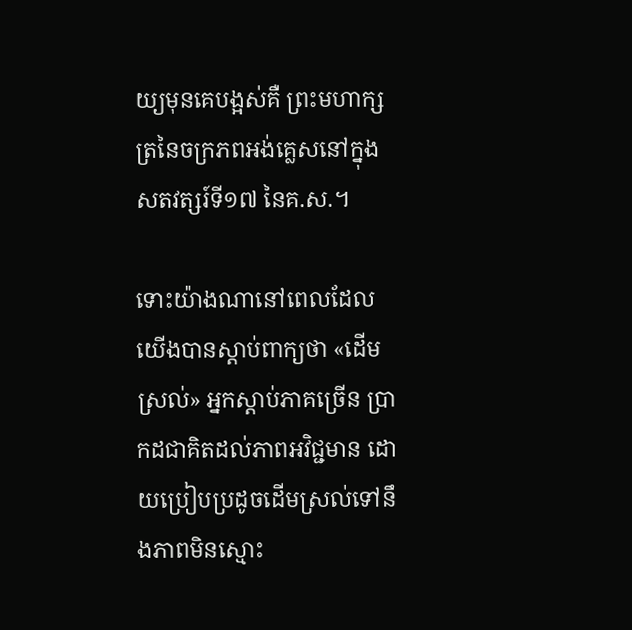យ្យមុនគេបង្អស់គឺ ព្រះមហាក្សត្រនៃចក្រភពអង់គ្លេសនៅក្នុងសតវត្សរ៍ទី១៧ នៃគ.ស.។

ទោះយ៉ាងណានៅពេលដែលយើងបានស្តាប់ពាក្យថា «ដើមស្រល់» អ្នកស្តាប់ភាគច្រើន ប្រាកដជាគិតដល់ភាពអវិជ្ជមាន ដោយប្រៀបប្រដូចដើមស្រល់ទៅនឹងភាពមិនស្មោះ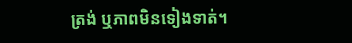ត្រង់ ឬភាពមិនទៀងទាត់។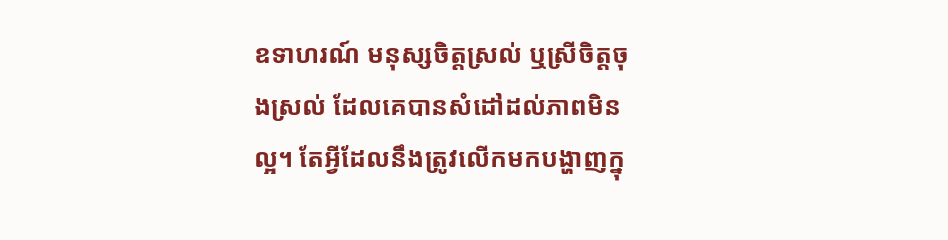ឧទាហរណ៍ មនុស្សចិត្តស្រល់ ឬស្រីចិត្តចុងស្រល់ ដែលគេបានសំដៅដល់ភាពមិនល្អ។ តែអ្វីដែលនឹងត្រូវលើកមកបង្ហាញក្នុ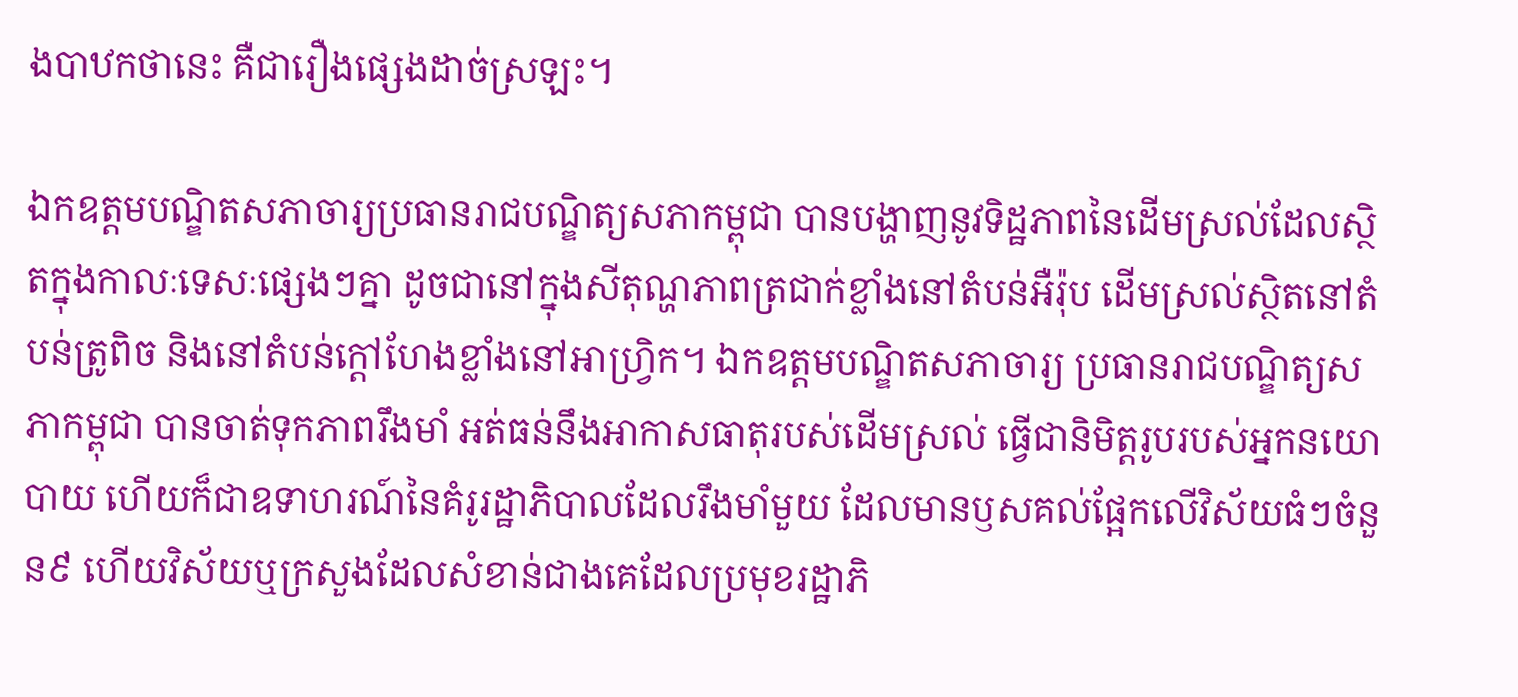ងបាឋកថានេះ គឺជារឿងផ្សេងដាច់ស្រឡះ។

ឯកឧត្ដមបណ្ឌិតសភាចារ្យប្រធានរាជបណ្ឌិត្យសភាកម្ពុជា បានបង្ហាញនូវទិដ្ឋភាពនៃដើមស្រល់ដែលស្ថិតក្នុងកាលៈទេសៈផ្សេងៗគ្នា ដូចជានៅក្នុងសីតុណ្ហភាពត្រជាក់ខ្លាំងនៅតំបន់អឺរ៉ុប ដើមស្រល់ស្ថិតនៅតំបន់ត្រូពិច និងនៅតំបន់ក្ដៅហែងខ្លាំងនៅអាហ្វ្រិក។ ឯកឧត្តមបណ្ឌិតសភាចារ្យ ប្រធានរាជបណ្ឌិត្យសភាកម្ពុជា បានចាត់ទុកភាពរឹងមាំ អត់ធន់នឹងអាកាសធាតុរបស់ដើមស្រល់ ធ្វើជានិមិត្តរូបរបស់អ្នកនយោបាយ ហើយក៏ជាឧទាហរណ៍នៃគំរូរដ្ឋាភិបាលដែលរឹងមាំមួយ ដែលមានឫសគល់ផ្អែកលើវិស័យធំៗចំនួន៩ ហើយវិស័យឬក្រសួងដែលសំខាន់ជាងគេដែលប្រមុខរដ្ឋាភិ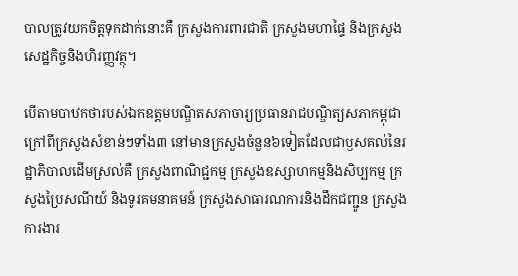បាលត្រូវយកចិត្តទុកដាក់នោះគឺ ក្រសួងការពារជាតិ ក្រសួងមហាផ្ទៃ និងក្រសួងសេដ្ឋកិច្ចនិងហិរញ្ញវត្ថុ។

បើតាមបាឋកថារបស់ឯកឧត្ដមបណ្ឌិតសភាចារ្យប្រធានរាជបណ្ឌិត្យសភាកម្ពុជា ក្រៅពីក្រសួងសំខាន់ៗទាំង៣ នៅមានក្រសួងចំនួន៦ទៀតដែលជាឫសគល់នៃរដ្ឋាភិបាលដើមស្រល់គឺ ក្រសួងពាណិជ្ជកម្ម ក្រសួងឧស្សាហកម្មនិងសិប្បកម្ម ក្រសួងប្រៃសណីយ៍ និងទូរគមនាគមន៍ ក្រសួងសាធារណការនិងដឹកជញ្ជូន ក្រសួងការងារ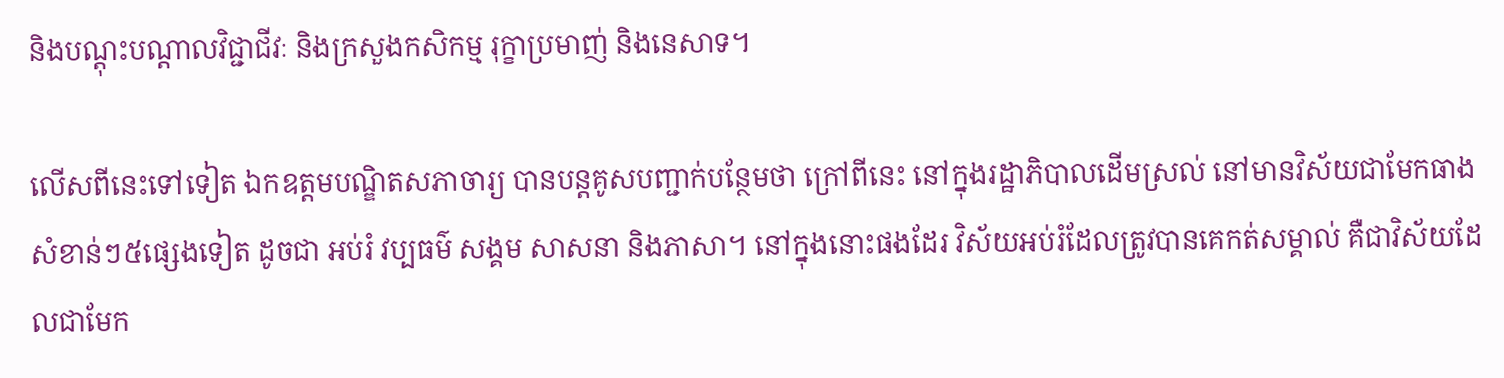និងបណ្ដុះបណ្ដាលវិជ្ជាជីវៈ និងក្រសួងកសិកម្ម រុក្ខាប្រមាញ់ និងនេសាទ។

លើសពីនេះទៅទៀត ឯកឧត្ដមបណ្ឌិតសភាចារ្យ បានបន្តគូសបញ្ជាក់បន្ថែមថា ក្រៅពីនេះ នៅក្នុងរដ្ឋាភិបាលដើមស្រល់ នៅមានវិស័យជាមែកធាងសំខាន់ៗ៥ផ្សេងទៀត ដូចជា អប់រំ វប្បធម៌ សង្គម សាសនា និងភាសា។ នៅក្នុងនោះផងដែរ វិស័យអប់រំដែលត្រូវបានគេកត់សម្គាល់ គឺជាវិស័យដែលជាមែក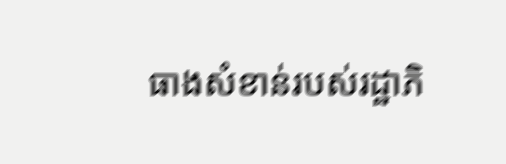ធាងសំខាន់របស់រដ្ឋាភិ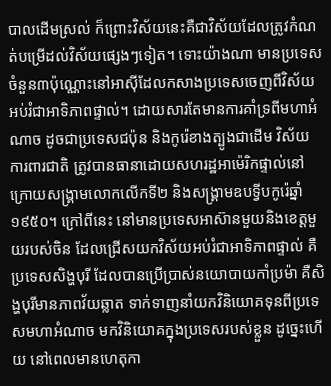បាលដើមស្រល់ ក៏ព្រោះវិស័យនេះគឺជាវិស័យដែលត្រូវកំណត់បម្រើដល់វិស័យផ្សេងៗទៀត។ ទោះយ៉ាងណា មានប្រទេសចំនួន៣ប៉ុណ្ណោះនៅអាស៊ីដែលកសាងប្រទេសចេញពីវិស័យអប់រំជាអាទិភាពផ្ទាល់។ ដោយសារតែមានការគាំទ្រពីមហាអំណាច ដូចជាប្រទេសជប៉ុន និងកូរ៉េខាងត្បូងជាដើម វិស័យការពារជាតិ ត្រូវបានធានាដោយសហរដ្ឋអាម៉េរិកផ្ទាល់នៅក្រោយសង្គ្រាមលោកលើកទី២ និងសង្គ្រាមឧបទ្វីបកូរ៉េឆ្នាំ១៩៥០។ ក្រៅពីនេះ នៅមានប្រទេសអាស៊ានមួយនិងខេត្តមួយរបស់ចិន ដែលជ្រើសយកវិស័យអប់រំជាអាទិភាពផ្ទាល់ គឺប្រទេសសិង្ហបុរី ដែលបានប្រើប្រាស់នយោបាយកាំប្រម៉ា គឺសិង្ហបុរីមានភាពវ័យឆ្លាត ទាក់ទាញនាំយកវិនិយោគទុនពីប្រទេសមហាអំណាច មកវិនិយោគក្នុងប្រទេសរបស់ខ្លួន ដូច្នេះហើយ នៅពេលមានហេតុកា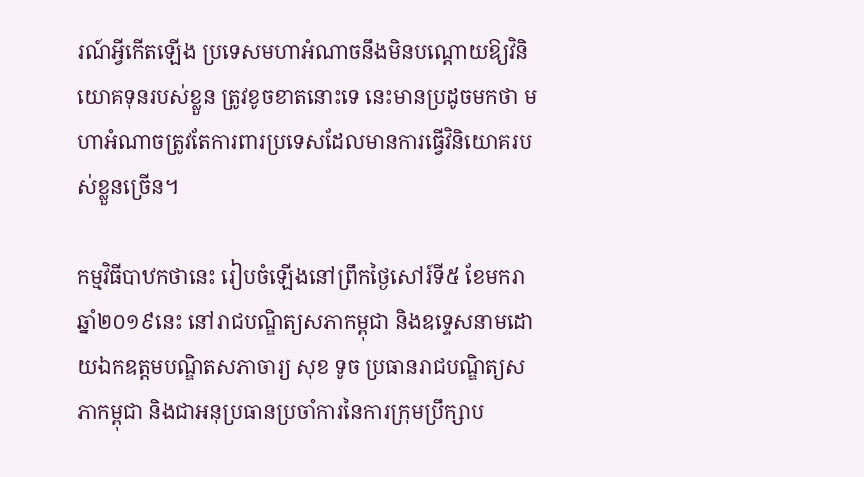រណ៍អ្វីកើតឡើង ប្រទេសមហាអំណាចនឹងមិនបណ្តោយឱ្យវិនិយោគទុនរបស់ខ្លួន ត្រូវខូចខាតនោះទេ នេះមានប្រដូចមកថា មហាអំណាចត្រូវតែការពារប្រទេសដែលមានការធ្វើវិនិយោគរបស់ខ្លួនច្រើន។

កម្មវិធីបាឋកថានេះ រៀបចំឡើងនៅព្រឹកថ្ងៃសៅរ៍ទី៥ ខែមករា ឆ្នាំ២០១៩នេះ នៅរាជបណ្ឌិត្យសភាកម្ពុជា និងឧទ្ទេសនាមដោយឯកឧត្ដមបណ្ឌិតសភាចារ្យ សុខ ទូច ប្រធានរាជបណ្ឌិត្យសភាកម្ពុជា និងជាអនុប្រធានប្រចាំការនៃការក្រុមប្រឹក្សាប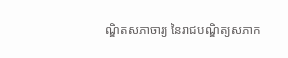ណ្ឌិតសភាចារ្យ នៃរាជបណ្ឌិត្យសភាក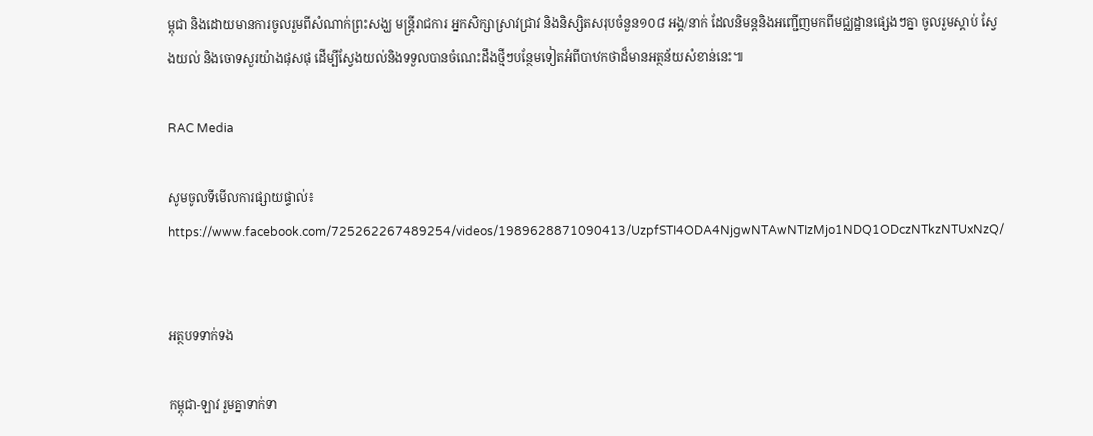ម្ពុជា និងដោយមានការចូលរួមពីសំណាក់ព្រះសង្ឃ មន្ត្រីរាជការ អ្នកសិក្សាស្រាវជ្រាវ និងនិស្សិតសរុបចំនួន១០៨ អង្គ/នាក់ ដែលនិមន្តនិងអញ្ជើញមកពីមជ្ឈដ្ឋានផ្សេងៗគ្នា ចូលរួមស្ដាប់ ស្វែងយល់ និងចោទសួរយ៉ាងផុសផុ ដើម្បីស្វែងយល់និងទទួលបានចំណេះដឹងថ្មីៗបន្ថែមទៀតអំពីបាឋកថាដ៏មានអត្ថន័យសំខាន់នេះ៕

RAC Media

សូមចូលទីមើលការផ្សាយផ្ទាល់៖ https://www.facebook.com/725262267489254/videos/1989628871090413/UzpfSTI4ODA4NjgwNTAwNTIzMjo1NDQ1ODczNTkzNTUxNzQ/


អត្ថបទទាក់ទង

កម្ពុជា-ឡាវ រួមគ្នាទាក់ទា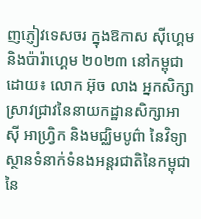ញភ្ញៀវទេសចរ ក្នុងឱកាស ស៊ីហ្គេមនិងប៉ារ៉ាហ្គេម ២០២៣ នៅកម្ពុជា ដោយ៖ លោក អ៊ុច លាង អ្នកសិក្សាស្រាវជ្រាវនៃនាយកដ្ឋានសិក្សាអាស៊ី អាហ្វ្រិក និងមជ្ឈិមបូព៌ា នៃវិទ្យាស្ថានទំនាក់ទំនងអន្តរជាតិនៃកម្ពុជា នៃ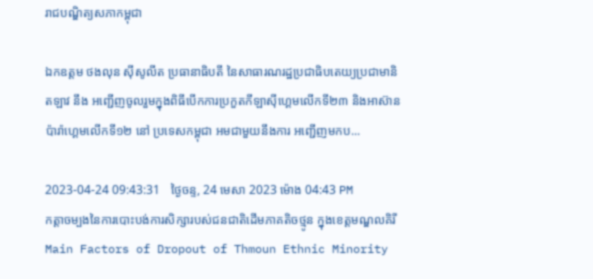រាជបណ្ឌិត្យសភាកម្ពុជា

ឯកឧត្តម ថងលុន ស៊ីសូលីត ប្រធានាធិបតី នៃសាធារណរដ្ឋប្រជាធិបតេយ្យប្រជាមានិតឡាវ នឹង អញ្ជើញចូលរួមក្នុងពិធីបើកការប្រកួតកីឡាស៊ីហ្គេមលើកទី២៣ និងអាស៊ានប៉ារ៉ាហ្គេមលើកទី១២ នៅ ប្រទេសកម្ពុជា អមជាមួយនឹងការ អញ្ជើញមកប...

2023-04-24 09:43:31   ថ្ងៃចន្ទ, 24 មេសា 2023 ម៉ោង 04:43 PM
កត្ដាចម្បងនៃការបោះបង់ការសិក្សារបស់ជនជាតិដើមភាគតិចថ្មូន ក្នុងខេត្តមណ្ឌលគិរី Main Factors of Dropout of Thmoun Ethnic Minority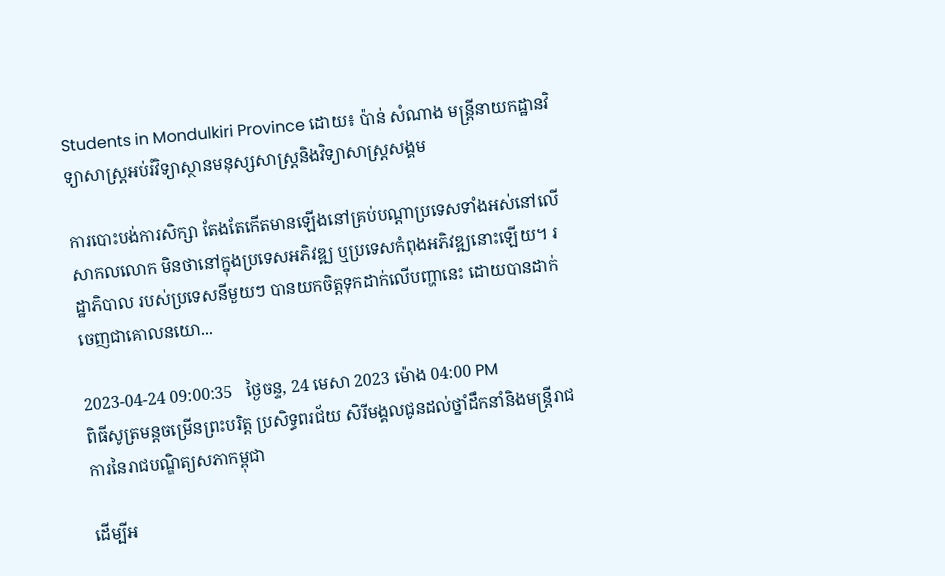Students in Mondulkiri Province ដោយ៖ ប៉ាន់ សំណាង មន្ដ្រីនាយកដ្ឋានវិទ្យាសាស្ដ្រអប់រំវិទ្យាស្ថានមនុស្សសាស្ដ្រនិងវិទ្យាសាស្ដ្រសង្គម

ការបោះបង់ការសិក្សា តែងតែកើតមានឡើងនៅគ្រប់បណ្តាប្រទេសទាំងអស់នៅលើសាកលលោក មិនថានៅក្នុងប្រទេសអភិវឌ្ឍ ឬប្រទេសកំពុងអភិវឌ្ឍនោះឡើយ។ រដ្ឋាភិបាល របស់ប្រទេសនីមួយៗ បានយកចិត្តទុកដាក់លើបញ្ហានេះ ដោយបានដាក់ចេញជាគោលនយោ...

2023-04-24 09:00:35   ថ្ងៃចន្ទ, 24 មេសា 2023 ម៉ោង 04:00 PM
ពិធីសូត្រមន្តចម្រើនព្រះបរិត្ត ប្រសិទ្ធពរជ័យ សិរីមង្គលជូនដល់ថ្នាំដឹកនាំនិងមន្ត្រីរាជការនៃរាជបណ្ឌិត្យសភាកម្ពុជា

ដើម្បីអ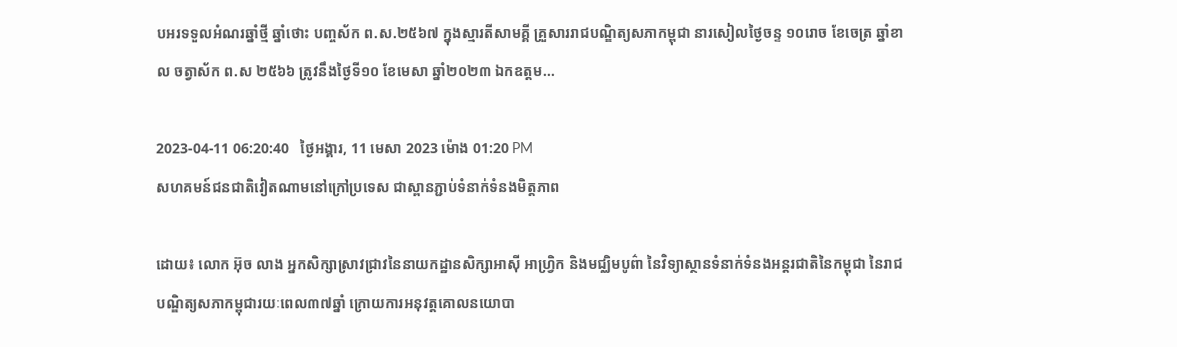បអរទទួលអំណរឆ្នាំថ្មី ឆ្នាំថោះ បញ្ចស័ក ព.ស.២៥៦៧ ក្នុងស្មារតីសាមគ្គី គ្រួសាររាជបណ្ឌិត្យសភាកម្ពុជា នារសៀលថ្ងៃចន្ទ ១០រោច ខែចេត្រ ឆ្នាំខាល ចត្វាស័ក ព.ស ២៥៦៦ ត្រូវនឹងថ្ងៃទី១០ ខែមេសា ឆ្នាំ២០២៣ ឯកឧត្តម...

2023-04-11 06:20:40   ថ្ងៃអង្គារ, 11 មេសា 2023 ម៉ោង 01:20 PM
សហគមន៍ជនជាតិវៀតណាមនៅក្រៅប្រទេស ជាស្ពានភ្ជាប់ទំនាក់ទំនងមិត្តភាព

ដោយ៖ លោក អ៊ុច លាង អ្នកសិក្សាស្រាវជ្រាវនៃនាយកដ្ឋានសិក្សាអាស៊ី អាហ្វ្រិក និងមជ្ឈិមបូព៌ា នៃវិទ្យាស្ថានទំនាក់ទំនងអន្តរជាតិនៃកម្ពុជា នៃរាជបណ្ឌិត្យសភាកម្ពុជារយៈពេល៣៧ឆ្នាំ ក្រោយការអនុវត្តគោលនយោបា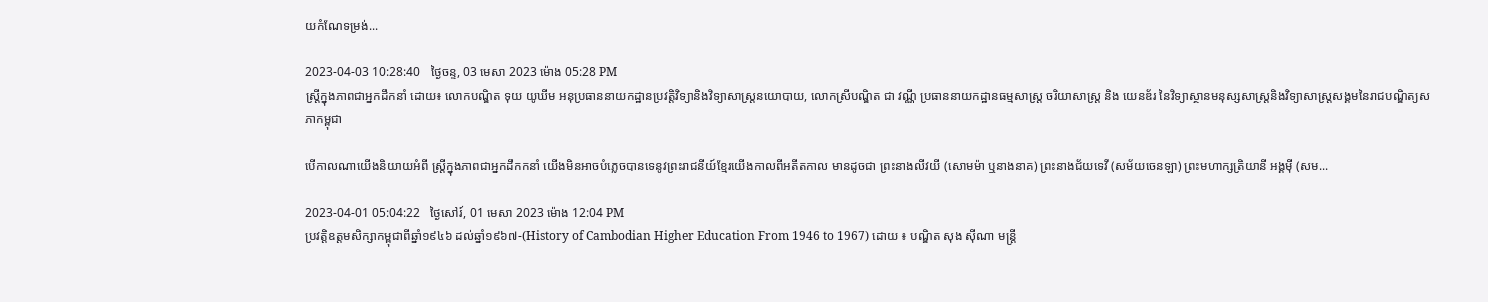យកំណែទម្រង់...

2023-04-03 10:28:40   ថ្ងៃចន្ទ, 03 មេសា 2023 ម៉ោង 05:28 PM
ស្រ្តីក្នុងភាពជាអ្នកដឹកនាំ ដោយ៖ លោកបណ្ឌិត ទុយ យូឃីម អនុប្រធាននាយកដ្ឋានប្រវត្តិវិទ្យានិងវិទ្យាសាស្រ្តនយោបាយ, លោកស្រីបណ្ឌិត ជា វណ្ណី ប្រធាននាយកដ្ឋានធម្មសាស្រ្ត ចរិយាសាស្រ្ត និង យេនឌ័រ នៃវិទ្យាស្ថានមនុស្សសាស្រ្តនិងវិទ្យាសាស្រ្តសង្គមនៃរាជបណ្ឌិត្យសភាកម្ពុជា

បើកាលណាយើងនិយាយអំពី ស្រ្តីក្នុងភាពជាអ្នកដឹកកនាំ យើងមិនអាចបំភ្លេចបានទេនូវព្រះរាជនីយ៍ខ្មែរយើងកាលពីអតីតកាល មានដូចជា ព្រះនាងលីវយី (សោមម៉ា ឬនាងនាគ) ព្រះនាងជ័យទេវី (សម័យចេនឡា) ព្រះមហាក្សត្រិយានី អង្គម៉ី (សម...

2023-04-01 05:04:22   ថ្ងៃសៅរ៍, 01 មេសា 2023 ម៉ោង 12:04 PM
ប្រវត្តិឧត្តមសិក្សាកម្ពុជាពីឆ្នាំ១៩៤៦ ដល់ឆ្នាំ១៩៦៧-(History of Cambodian Higher Education From 1946 to 1967) ដោយ ៖ បណ្ឌិត សុង ស៊ីណា មន្ត្រី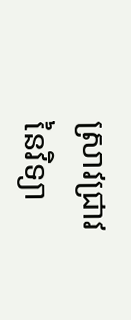ស្រាវជ្រាវនៃវិទ្យា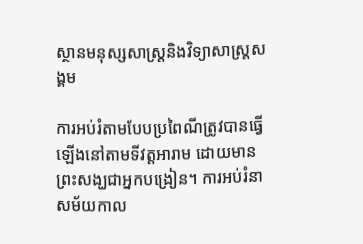ស្ថានមនុស្សសាស្ត្រនិងវិទ្យាសាស្ត្រសង្គម

ការអប់រំតាមបែបប្រពៃណីត្រូវបានធ្វើឡើងនៅតាមទីវត្តអារាម ដោយមានព្រះសង្ឃជាអ្នកបង្រៀន។ ការអប់រំនាសម័យកាល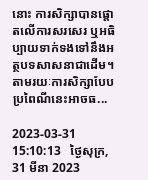នោះ ការសិក្សាបានផ្តោតលើការសរសេរ ឬអធិប្បាយទាក់ទងទៅនឹងអត្ថបទសាសនាជាដើម។ តាមរយៈការសិក្សាបែបប្រពៃណីនេះអាចធ...

2023-03-31 15:10:13   ថ្ងៃសុក្រ, 31 មីនា 2023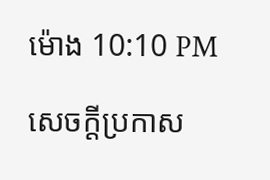ម៉ោង 10:10 PM

សេចក្តីប្រកាស